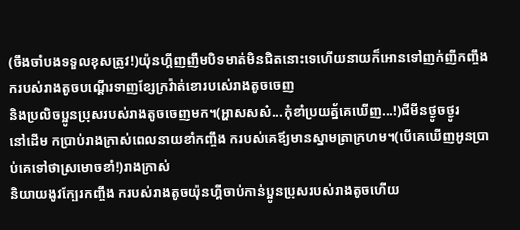(ចឹងចាំបងទទួលខុសត្រូវ!)យ៉ុនហ្គីញញឹមបិទមាត់មិនជិតនោះទេហើយនាយក៏អោនទៅញក់ញីកញ្ចឹង ករបស់រាងតូចបណ្ដើរទាញខ្សែក្រវ៉ាត់ខោរបស់េរាងតូចចេញ
និងប្រលិចប្អូនប្រុសរបស់រាងតូចចេញមក។(អ្ហាសសស៎...កុំខាំប្រយត្ន័គេឃើញ...!)ជីមីនថ្ងូចថ្ងូរ
នៅដើម កប្រាប់រាងក្រាស់ពេលនាយខាំកញ្ចឹង ករបស់គេឪ្យមានស្នាមត្រាក្រហម។(បើគេឃើញអូនប្រាប់គេទៅថាស្រមោចខាំ!)រាងក្រាស់
និយាយងូវក្បែរកញ្ចឹង ករបស់រាងតូចយ៉ុនហ្គីចាប់កាន់ប្អូនប្រុសរបស់រាងតូចហើយ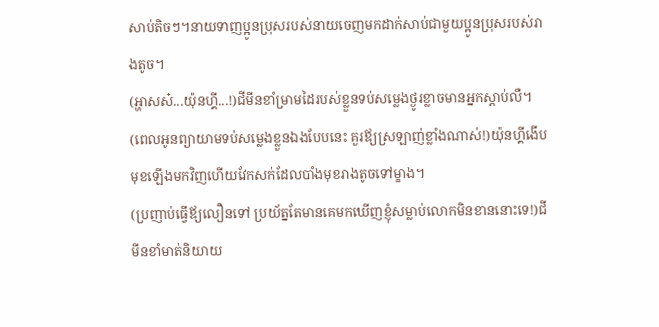សាប់តិចៗ។នាយទាញប្អូនប្រុសរបស់នាយចេញមកដាក់សាប់ជាមួយប្អូនប្រុសរបស់រាងតូច។
(អ្ហាសស៎...យ៉ុនហ្គី...!)ជីមីនខាំម្រាមដៃរបស់ខ្លួនទប់សម្លេងថ្ងូរខ្លាចមានអ្នកស្ដាប់លឺ។
(ពេលអូនព្យាយាមទប់សម្លេងខ្លួនឯងបែបនេះ គួរឪ្យស្រឡាញ់ខ្លាំងណាស់!)យ៉ុនហ្គីងើបមុខឡើងមកវិញហើយវែកសក់ដែលបាំងមុខរាងតូចទៅម្ខាង។
(ប្រញាប់ធ្វើឪ្យលឿនទៅ ប្រយ័ត្នតែមានគេមកឃើញខ្ញុំសម្លាប់លោកមិនខាននោះទេ!)ជីមីនខាំមាត់និយាយ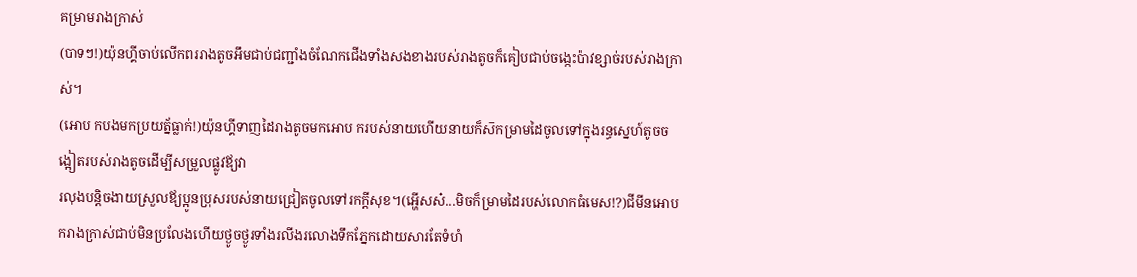គម្រាមរាងក្រាស់
(បាទៗ!)យ៉ុនហ្គីចាប់លើកពររាងតូចអឹមជាប់ជញ្ជាំងចំណែកជើងទាំងសងខាងរបស់រាងតូចក៏គៀបជាប់ចង្កេះប៉ាវខ្សាច់របស់រាងក្រាស់។
(អោប កបងមកប្រយត្ន័ធ្លាក់!)យ៉ុនហ្គីទាញដៃរាងតូចមកអោប ករបស់នាយហើយនាយក៏ស៑កម្រាមដៃចូលទៅក្នុងរន្ធស្នេហ៍តូចចង្អៀតរបស់រាងតូចដើម្បីសម្រួលផ្លូវឪ្យវា
រលុងបន្ដិចងាយស្រួលឪ្យប្អូនប្រុសរបស់នាយជ្រៀតចូលទៅរកក្ដីសុខ។(អ្ហើសស៎...មិចក៏ម្រាមដៃរបស់លោកធំមេស!?)ជីមីនអោប ករាងក្រាស់ជាប់មិនប្រលែងហើយថ្ងូចថ្ងូរទាំងរលីងរលោងទឹកភ្នែកដោយសារតែទំហំ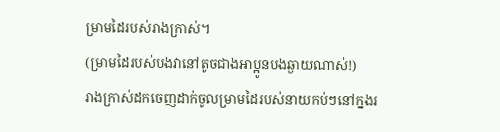ម្រាមដៃរបស់រាងក្រាស់។
(ម្រាមដៃរបស់បងវានៅតូចជាងអាប្អូនបងឆ្ងាយណាស់!)
រាងក្រាស់ដកចេញដាក់ចូលម្រាមដៃរបស់នាយកប់ៗនៅក្នងរ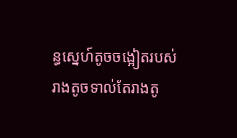ន្ធស្នេហ៍តូចចង្អៀតរបស់រាងតូចទាល់តែរាងតូ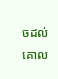ចដល់គោល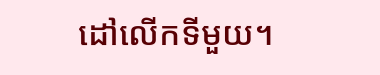ដៅលើកទីមួយ។